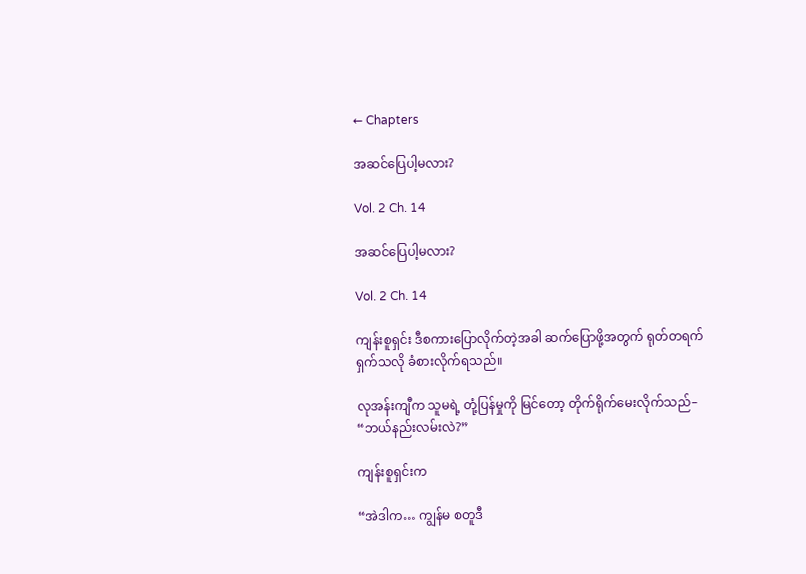← Chapters

အဆင်ပြေပါ့မလား?

Vol. 2 Ch. 14

အဆင်ပြေပါ့မလား?

Vol. 2 Ch. 14

ကျန်းစူရှင်း ဒီစကားပြောလိုက်တဲ့အခါ ဆက်ပြောဖို့အတွက် ရုတ်တရက် ရှက်သလို ခံစားလိုက်ရသည်။

လုအန်းကျီက သူမရဲ့ တုံ့ပြန်မှုကို မြင်တော့ တိုက်ရိုက်မေးလိုက်သည်– “ဘယ်နည်းလမ်းလဲ?”

ကျန်းစူရှင်းက

“အဲဒါက… ကျွန်မ စတူဒီ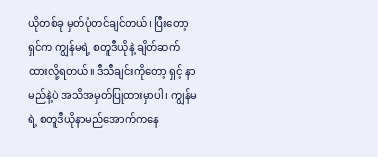ယိုတစ်ခု မှတ်ပုံတင်ချင်တယ်၊ ပြီးတော့ ရှင်က ကျွန်မရဲ့ စတူဒီယိုနဲ့ ချိတ်ဆက်ထားလို့ရတယ်။ ဒီသီချင်းကိုတော့ ရှင့် နာမည်နဲ့ပဲ အသိအမှတ်ပြုထားမှာပါ၊ ကျွန်မရဲ့ စတူဒီယိုနာမည်အောက်ကနေ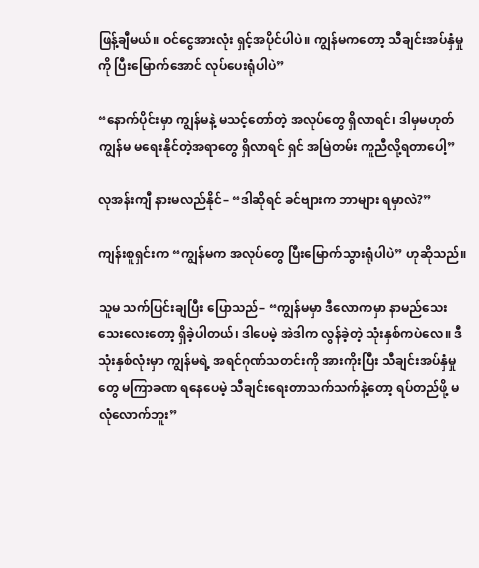ဖြန့်ချီမယ်။ ဝင်ငွေအားလုံး ရှင့်အပိုင်ပါပဲ။ ကျွန်မကတော့ သီချင်းအပ်နှံမှုကို ပြီးမြောက်အောင် လုပ်ပေးရုံပါပဲ”

“နောက်ပိုင်းမှာ ကျွန်မနဲ့ မသင့်တော်တဲ့ အလုပ်တွေ ရှိလာရင်၊ ဒါမှမဟုတ် ကျွန်မ မရေးနိုင်တဲ့အရာတွေ ရှိလာရင် ရှင် အမြဲတမ်း ကူညီလို့ရတာ‌ပေါ့”

လုအန်းကျီ နားမလည်နိုင်– “ဒါဆိုရင် ခင်ဗျားက ဘာများ ရမှာလဲ?”

ကျန်းစူရှင်းက “ကျွန်မက အလုပ်တွေ ပြီးမြောက်သွားရုံပါပဲ” ဟုဆိုသည်။

သူမ သက်ပြင်းချပြီး ပြောသည်– “ကျွန်မမှာ ဒီလောကမှာ နာမည်သေးသေးလေးတော့ ရှိခဲ့ပါတယ်၊ ဒါပေမဲ့ အဲဒါက လွန်ခဲ့တဲ့ သုံးနှစ်ကပဲလေ။ ဒီသုံးနှစ်လုံးမှာ ကျွန်မရဲ့ အရင်ဂုဏ်သတင်းကို အားကိုးပြီး သီချင်းအပ်နှံမှုတွေ မကြာခဏ ရနေပေမဲ့ သီချင်းရေးတာသက်သက်နဲ့တော့ ရပ်တည်ဖို့ မလုံလောက်ဘူး”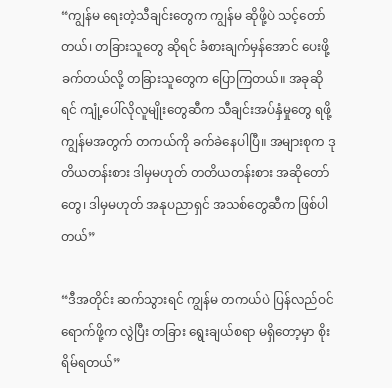“ကျွန်မ ရေးတဲ့သီချင်းတွေက ကျွန်မ ဆိုဖို့ပဲ သင့်တော်တယ်၊ တခြားသူတွေ ဆိုရင် ခံစားချက်မှန်အောင် ပေးဖို့ ခက်တယ်လို့ တခြားသူတွေက ပြောကြတယ်။ အခုဆိုရင် ကျုံ့‌ပေါ်လိုလူမျိုး‌တွေဆီက သီချင်းအပ်နှံမှုတွေ ရဖို့ ကျွန်မအတွက် တကယ်ကို ခက်ခဲနေပါပြီ။ အများစုက ဒုတိယတန်းစား ဒါမှမဟုတ် တတိယတန်းစား အဆိုတော်တွေ၊ ဒါမှမဟုတ် အနုပညာရှင် အသစ်တွေဆီက ဖြစ်ပါတယ်”

“ဒီအတိုင်း ဆက်သွားရင် ကျွန်မ တကယ်ပဲ ပြန်လည်ဝင်ရောက်ဖို့က လွဲပြီး တခြား ရွေးချယ်စရာ မရှိတော့မှာ စိုးရိမ်ရတယ်”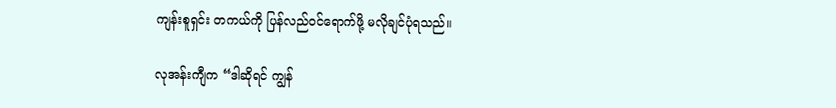ကျန်းစူရှင်း တကယ်ကို ပြန်လည်ဝင်ရောက်ဖို့ မလိုချင်ပုံရသည်။

လုအန်းကျီက “ဒါဆိုရင် ကျွန်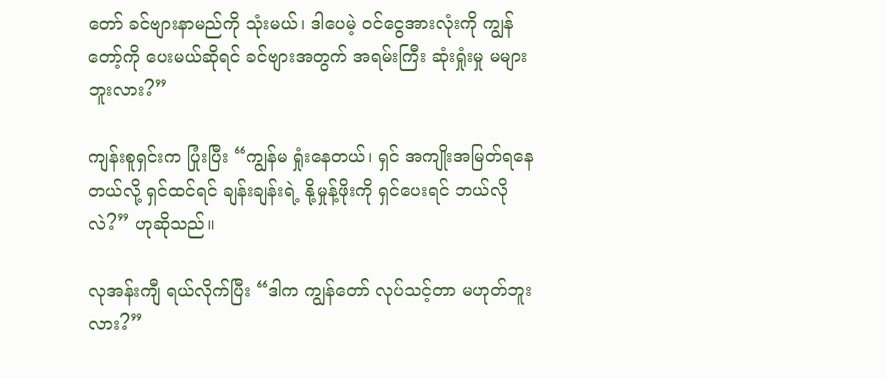တော် ခင်ဗျားနာမည်ကို သုံးမယ်၊ ဒါပေမဲ့ ဝင်ငွေအားလုံးကို ကျွန်တော့်ကို ပေးမယ်ဆိုရင် ခင်ဗျားအတွက် အရမ်းကြီး ဆုံးရှုံးမှု မများဘူးလား?”

ကျန်းစူရှင်းက ပြုံးပြီး “ကျွန်မ ရှုံးနေတယ်၊ ရှင် အကျိုးအမြတ်ရနေတယ်လို့ ရှင်ထင်ရင် ချန်းချန်းရဲ့ နို့မှုန့်ဖိုးကို ရှင်ပေးရင် ဘယ်လိုလဲ?” ဟုဆိုသည်။

လုအန်းကျီ ရယ်လိုက်ပြီး “ဒါက ကျွန်တော် လုပ်သင့်တာ မဟုတ်ဘူးလား?”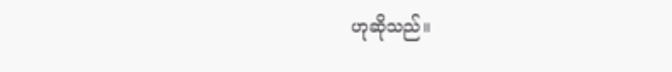ဟုဆိုသည်။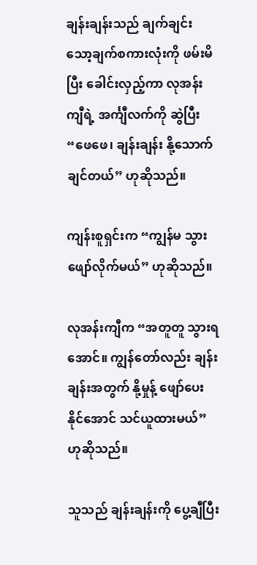ချန်းချန်းသည် ချက်ချင်း သော့ချက်စကားလုံးကို ဖမ်းမိပြီး ခေါင်းလှည့်ကာ လုအန်းကျီရဲ့ အင်္ကျီလက်ကို ဆွဲပြီး “ဖေဖေ၊ ချန်းချန်း နို့သောက်ချင်တယ်” ဟုဆိုသည်။

ကျန်းစူရှင်းက “ကျွန်မ သွားဖျော်လိုက်မယ်” ဟုဆိုသည်။

လုအန်းကျီက “အတူတူ သွားရအောင်။ ကျွန်တော်လည်း ချန်းချန်းအတွက် နို့မှုန့် ဖျော်ပေးနိုင်အောင် သင်ယူထားမယ်” ဟုဆိုသည်။

သူသည် ချန်းချန်းကို ပွေ့ချီပြီး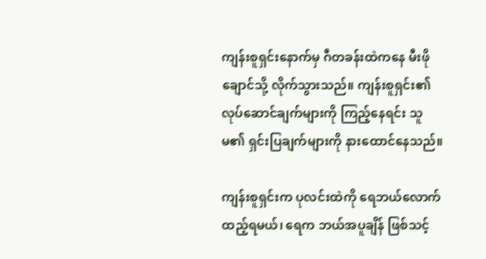ကျန်းစူရှင်းနောက်မှ ဂီတခန်းထဲကနေ မီးဖိုချောင်သို့ လိုက်သွားသည်။ ကျန်းစူရှင်း၏ လုပ်ဆောင်ချက်များကို ကြည့်နေရင်း သူမ၏ ရှင်းပြချက်များကို နားထောင်နေသည်။

ကျန်းစူရှင်းက ပုလင်းထဲကို ရေဘယ်လောက် ထည့်ရမယ်၊ ရေက ဘယ်အပူချိန် ဖြစ်သင့်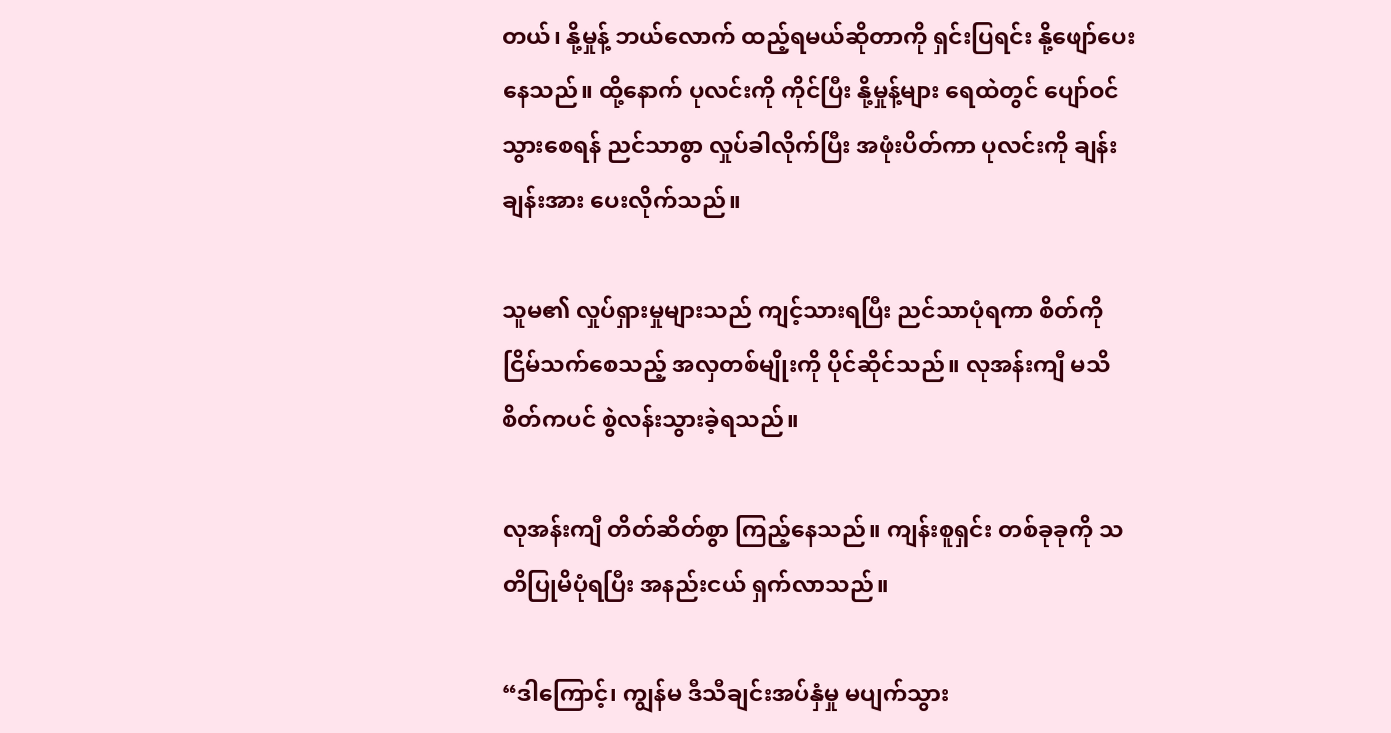တယ်၊ နို့မှုန့် ဘယ်လောက် ထည့်ရမယ်ဆိုတာကို ရှင်းပြရင်း နို့ဖျော်ပေးနေသည်။ ထို့နောက် ပုလင်းကို ကိုင်ပြီး နို့မှုန့်များ ရေထဲတွင် ပျော်ဝင်သွားစေရန် ညင်သာစွာ လှုပ်ခါလိုက်ပြီး အဖုံးပိတ်ကာ ပုလင်းကို ချန်းချန်းအား ပေးလိုက်သည်။

သူမ၏ လှုပ်ရှားမှုများသည် ကျင့်သားရပြီး ညင်သာပုံရကာ စိတ်ကို ငြိမ်သက်စေသည့် အလှတစ်မျိုးကို ပိုင်ဆိုင်သည်။ လုအန်းကျီ မသိစိတ်ကပင် စွဲလန်းသွားခဲ့ရသည်။

လုအန်းကျီ တိတ်ဆိတ်စွာ ကြည့်နေသည်။ ကျန်းစူရှင်း တစ်ခုခုကို သတိပြုမိပုံရပြီး အနည်းငယ် ရှက်လာသည်။

“ဒါကြောင့်၊ ကျွန်မ ဒီသီချင်းအပ်နှံမှု မပျက်သွား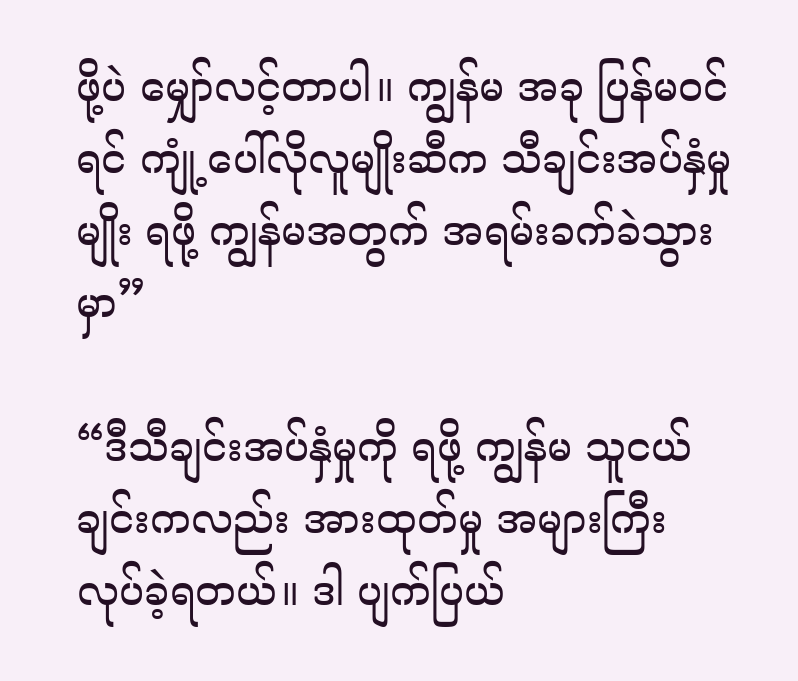ဖို့ပဲ မျှော်လင့်တာပါ။ ကျွန်မ အခု ပြန်မဝင်ရင် ကျုံ့ပေါ်လိုလူမျိုးဆီက သီချင်းအပ်နှံမှုမျိုး ရဖို့ ကျွန်မအတွက် အရမ်းခက်ခဲသွားမှာ”

“ဒီသီချင်းအပ်နှံမှုကို ရဖို့ ကျွန်မ သူငယ်ချင်းကလည်း အားထုတ်မှု အများကြီး လုပ်ခဲ့ရတယ်။ ဒါ ပျက်ပြယ်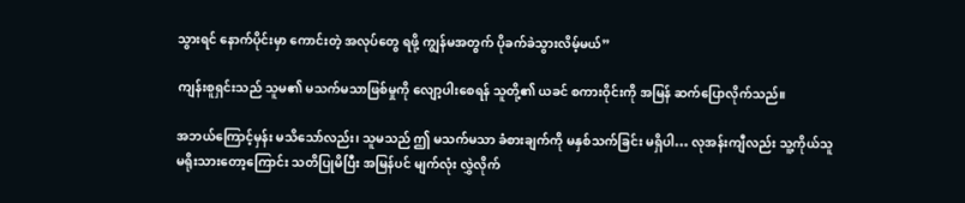သွားရင် နောက်ပိုင်းမှာ ကောင်းတဲ့ အလုပ်တွေ ရဖို့ ကျွန်မအတွက် ပိုခက်ခဲသွားလိမ့်မယ်”

ကျန်းစူရှင်းသည် သူမ၏ မသက်မသာဖြစ်မှုကို လျော့ပါးစေရန် သူတို့၏ ယခင် စကားဝိုင်းကို အမြန် ဆက်ပြောလိုက်သည်။

အဘယ်ကြောင့်မှန်း မသိသော်လည်း၊ သူမသည် ဤ မသက်မသာ ခံစားချက်ကို မနှစ်သက်ခြင်း မရှိပါ… လုအန်းကျီလည်း သူ့ကိုယ်သူ မရိုးသားတော့ကြောင်း သတိပြုမိပြီး အမြန်ပင် မျက်လုံး လွှဲလိုက်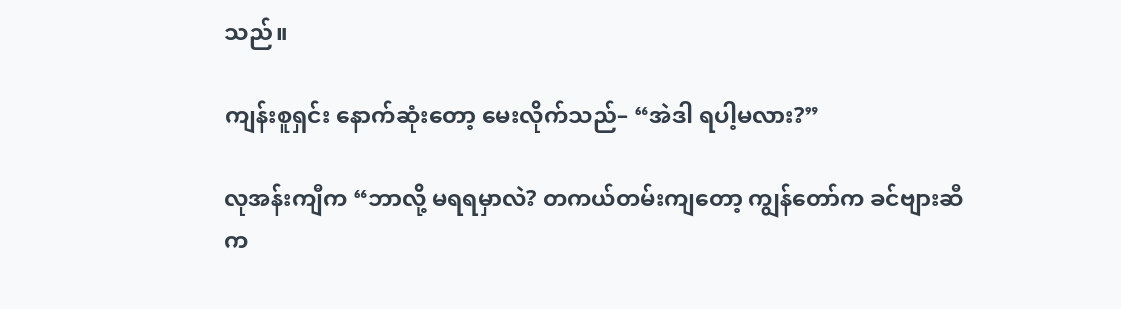သည်။

ကျန်းစူရှင်း နောက်ဆုံးတော့ မေးလိုက်သည်– “အဲဒါ ရပါ့မလား?”

လုအန်းကျီက “ဘာလို့ မရရမှာလဲ? တကယ်တမ်းကျတော့ ကျွန်တော်က ခင်ဗျားဆီက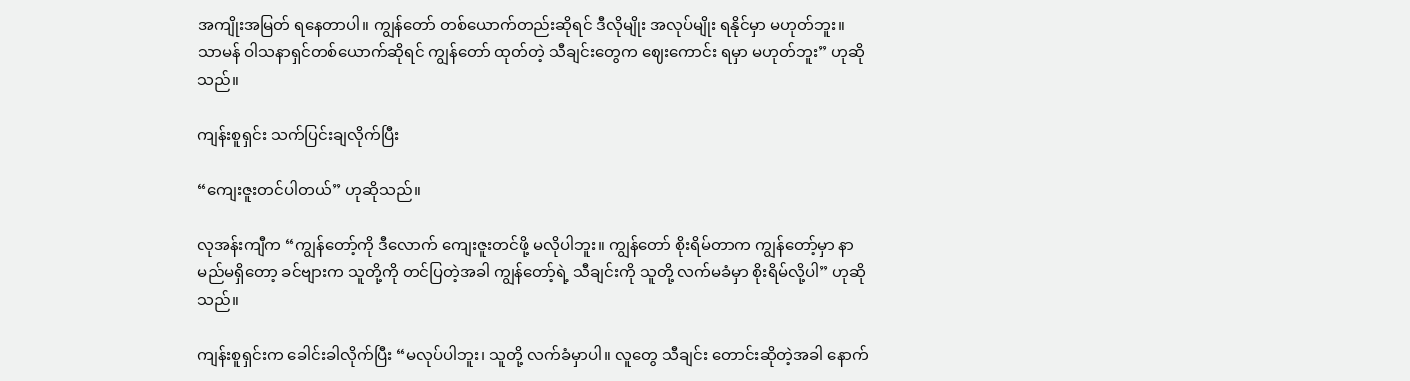အကျိုးအမြတ် ရနေတာပါ။ ကျွန်တော် တစ်ယောက်တည်းဆိုရင် ဒီလိုမျိုး အလုပ်မျိုး ရနိုင်မှာ မဟုတ်ဘူး။ သာမန် ဝါသနာရှင်တစ်ယောက်ဆိုရင် ကျွန်တော် ထုတ်တဲ့ သီချင်းတွေက ဈေးကောင်း ရမှာ မဟုတ်ဘူး” ဟုဆိုသည်။

ကျန်းစူရှင်း သက်ပြင်းချလိုက်ပြီး

“ကျေးဇူးတင်ပါတယ်” ဟုဆိုသည်။

လုအန်းကျီက “ကျွန်တော့်ကို ဒီလောက် ကျေးဇူးတင်ဖို့ မလိုပါဘူး။ ကျွန်တော် စိုးရိမ်တာက ကျွန်တော့်မှာ နာမည်မရှိတော့ ခင်ဗျားက သူတို့ကို တင်ပြတဲ့အခါ ကျွန်တော့်ရဲ့ သီချင်းကို သူတို့ လက်မခံမှာ စိုးရိမ်လို့ပါ” ဟုဆိုသည်။

ကျန်းစူရှင်းက ခေါင်းခါလိုက်ပြီး “မလုပ်ပါဘူး၊ သူတို့ လက်ခံမှာပါ။ လူတွေ သီချင်း တောင်းဆိုတဲ့အခါ နောက်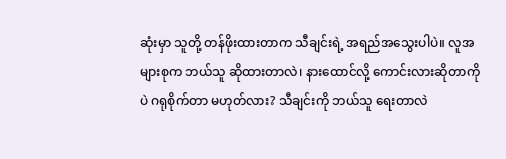ဆုံးမှာ သူတို့ တန်ဖိုးထားတာက သီချင်းရဲ့ အရည်အသွေးပါပဲ။ လူအများစုက ဘယ်သူ ဆိုထားတာလဲ၊ နားထောင်လို့ ကောင်းလားဆိုတာကိုပဲ ဂရုစိုက်တာ မဟုတ်လား? သီချင်းကို ဘယ်သူ ရေးတာလဲ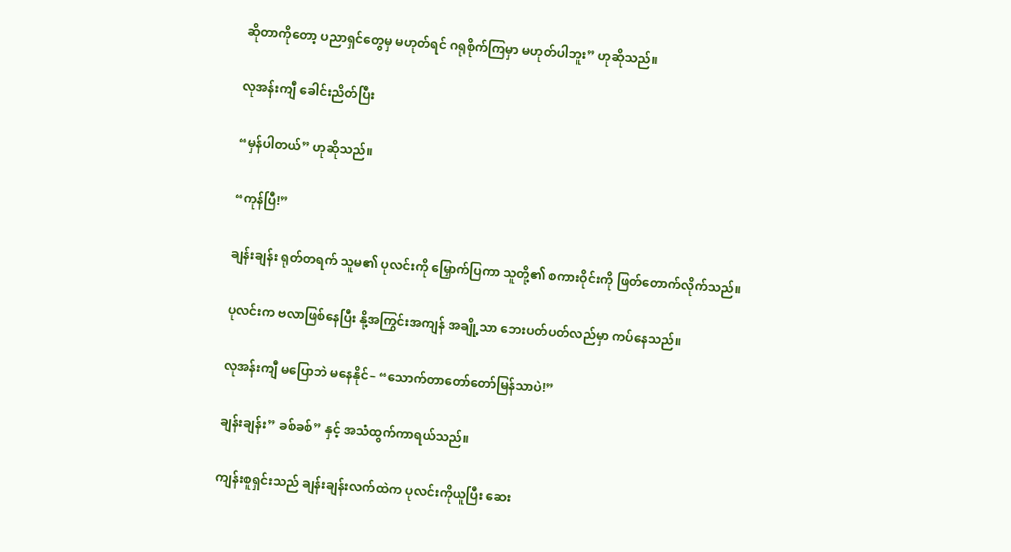ဆိုတာကိုတော့ ပညာရှင်တွေမှ မဟုတ်ရင် ဂရုစိုက်ကြမှာ မဟုတ်ပါဘူး” ဟုဆိုသည်။

လုအန်းကျီ ခေါင်းညိတ်ပြီး

“မှန်ပါတယ်” ဟုဆိုသည်။

“ကုန်ပြီ!”

ချန်းချန်း ရုတ်တရက် သူမ၏ ပုလင်းကို မြှောက်ပြကာ သူတို့၏ စကားဝိုင်းကို ဖြတ်တောက်လိုက်သည်။

ပုလင်းက ဗလာဖြစ်နေပြီး နို့အကြွင်းအကျန် အချို့သာ ဘေးပတ်ပတ်လည်မှာ ကပ်နေသည်။

လုအန်းကျီ မပြောဘဲ မနေနိုင်– “သောက်တာတော်တော်မြန်သာပဲ!”

ချန်းချန်း” ခစ်ခစ်” နှင့် အသံထွက်ကာရယ်သည်။

ကျန်းစူရှင်းသည် ချန်းချန်းလက်ထဲက ပုလင်းကိုယူပြီး ဆေး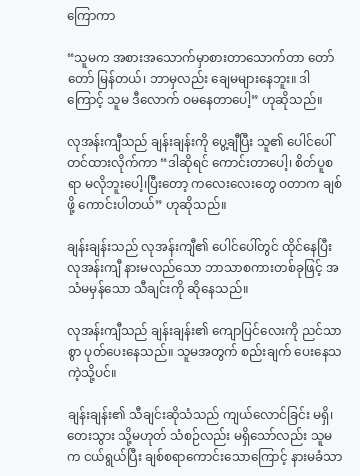ကြောကာ

“သူမက အစားအသောက်မှာစားတာသောက်တာ တော်တော် မြန်တယ်၊ ဘာမှလည်း ချေမများနေဘူး။ ဒါကြောင့် သူမ ဒီလောက် ဝမနေတာပေါ့” ဟုဆိုသည်။

လုအန်းကျီသည် ချန်းချန်းကို ပွေ့ချီပြီး သူ၏ ပေါင်ပေါ် တင်ထားလိုက်ကာ “ဒါဆိုရင် ကောင်းတာပေါ့၊ စိတ်ပူစရာ မလိုဘူးပေါ့၊ပြီးတော့ ကလေးလေးတွေ ဝတာက ချစ်ဖို့ ကောင်းပါတယ်” ဟုဆိုသည်။

ချန်းချန်းသည် လုအန်းကျီ၏ ပေါင်ပေါ်တွင် ထိုင်နေပြီး လုအန်းကျီ နားမလည်သော ဘာသာစကားတစ်ခုဖြင့် အသံမမှန်သော သီချင်းကို ဆိုနေသည်။

လုအန်းကျီသည် ချန်းချန်း၏ ကျောပြင်လေးကို ညင်သာစွာ ပုတ်ပေးနေသည်။ သူမအတွက် စည်းချက် ပေးနေသကဲ့သို့ပင်။

ချန်းချန်း၏ သီချင်းဆိုသံသည် ကျယ်လောင်ခြင်း မရှိ၊ တေးသွား သို့မဟုတ် သံစဉ်လည်း မရှိသော်လည်း သူမက ငယ်ရွယ်ပြီး ချစ်စရာကောင်းသောကြောင့် နားမခံသာ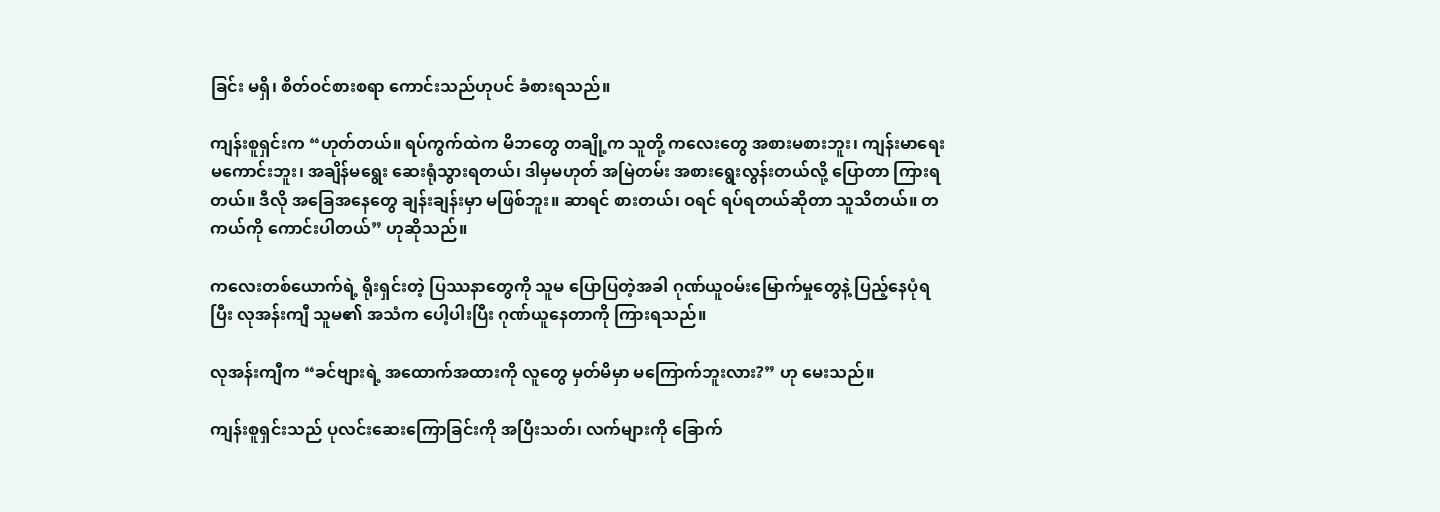ခြင်း မရှိ၊ စိတ်ဝင်စားစရာ ကောင်းသည်ဟုပင် ခံစားရသည်။

ကျန်းစူရှင်းက “ဟုတ်တယ်။ ရပ်ကွက်ထဲက မိဘတွေ တချို့က သူတို့ ကလေးတွေ အစားမစားဘူး၊ ကျန်းမာရေး မကောင်းဘူး၊ အချိန်မရွေး ဆေးရုံသွားရတယ်၊ ဒါမှမဟုတ် အမြဲတမ်း အစားရွေးလွန်းတယ်လို့ ပြောတာ ကြားရတယ်။ ဒီလို အခြေအနေတွေ ချန်းချန်းမှာ မဖြစ်ဘူး။ ဆာရင် စားတယ်၊ ဝရင် ရပ်ရတယ်ဆိုတာ သူသိတယ်။ တကယ်ကို ကောင်းပါတယ်” ဟုဆိုသည်။

ကလေးတစ်ယောက်ရဲ့ ရိုးရှင်းတဲ့ ပြဿနာတွေကို သူမ ပြောပြတဲ့အခါ ဂုဏ်ယူဝမ်းမြောက်မှုတွေနဲ့ ပြည့်နေပုံရပြီး လုအန်းကျီ သူမ၏ အသံက ပေါ့ပါးပြီး ဂုဏ်ယူနေတာကို ကြားရသည်။

လုအန်းကျီက “ခင်ဗျားရဲ့ အထောက်အထားကို လူတွေ မှတ်မိမှာ မကြောက်ဘူးလား?” ဟု မေးသည်။

ကျန်းစူရှင်းသည် ပုလင်းဆေးကြောခြင်းကို အပြီးသတ်၊ လက်များကို ခြောက်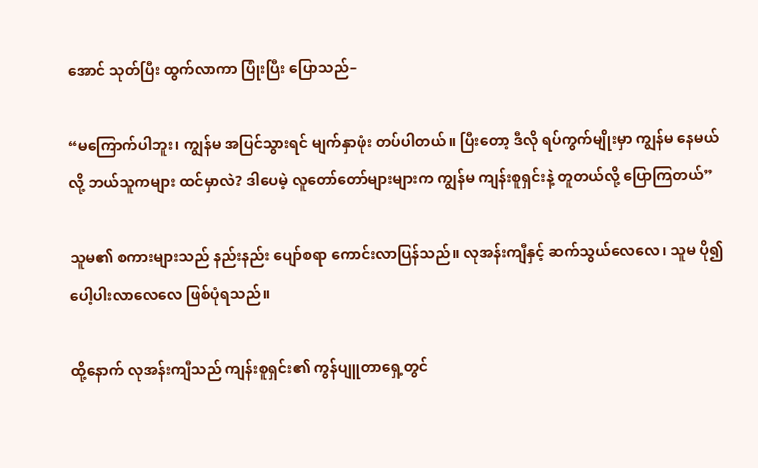အောင် သုတ်ပြီး ထွက်လာကာ ပြုံးပြီး ပြောသည်–

“မကြောက်ပါဘူး၊ ကျွန်မ အပြင်သွားရင် မျက်နှာဖုံး တပ်ပါတယ်။ ပြီးတော့ ဒီလို ရပ်ကွက်မျိုးမှာ ကျွန်မ နေမယ်လို့ ဘယ်သူကများ ထင်မှာလဲ? ဒါပေမဲ့ လူတော်တော်များများက ကျွန်မ ကျန်းစူရှင်းနဲ့ တူတယ်လို့ ပြောကြတယ်”

သူမ၏ စကားများသည် နည်းနည်း ပျော်စရာ ကောင်းလာပြန်သည်။ လုအန်းကျီနှင့် ဆက်သွယ်လေလေ၊ သူမ ပို၍ ပေါ့ပါးလာလေလေ ဖြစ်ပုံရသည်။

ထို့နောက် လုအန်းကျီသည် ကျန်းစူရှင်း၏ ကွန်ပျူတာရှေ့တွင်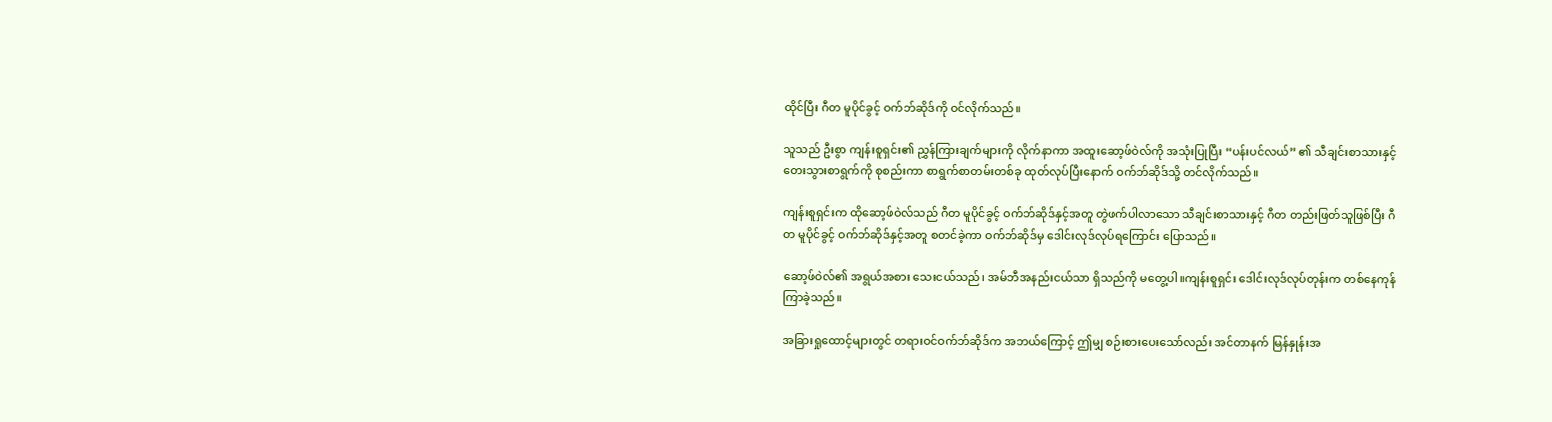ထိုင်ပြီး ဂီတ မူပိုင်ခွင့် ဝက်ဘ်ဆိုဒ်ကို ဝင်လိုက်သည်။

သူသည် ဦးစွာ ကျန်းစူရှင်း၏ ညွှန်ကြားချက်များကို လိုက်နာကာ အထူးဆော့ဖ်ဝဲလ်ကို အသုံးပြုပြီး “ပန်းပင်လယ်” ၏ သီချင်းစာသားနှင့် တေးသွားစာရွက်ကို စုစည်းကာ စာရွက်စာတမ်းတစ်ခု ထုတ်လုပ်ပြီးနောက် ဝက်ဘ်ဆိုဒ်သို့ တင်လိုက်သည်။

ကျန်းစူရှင်းက ထိုဆော့ဖ်ဝဲလ်သည် ဂီတ မူပိုင်ခွင့် ဝက်ဘ်ဆိုဒ်နှင့်အတူ တွဲဖက်ပါလာသော သီချင်းစာသားနှင့် ဂီတ တည်းဖြတ်သူဖြစ်ပြီး ဂီတ မူပိုင်ခွင့် ဝက်ဘ်ဆိုဒ်နှင့်အတူ စတင်ခဲ့ကာ ဝက်ဘ်ဆိုဒ်မှ ဒေါင်းလုဒ်လုပ်ရကြောင်း ပြောသည်။

ဆော့ဖ်ဝဲလ်၏ အရွယ်အစား သေးငယ်သည်၊ အမ်ဘီအနည်းငယ်သာ ရှိသည်ကို မတွေ့ပါ။ကျန်းစူရှင်း ဒေါင်းလုဒ်လုပ်တုန်းက တစ်နေကုန် ကြာခဲ့သည်။

အခြားရှုထောင့်များတွင် တရားဝင်ဝက်ဘ်ဆိုဒ်က အဘယ်ကြောင့် ဤမျှ စဉ်းစားပေးသော်လည်း အင်တာနက် မြန်နှုန်းအ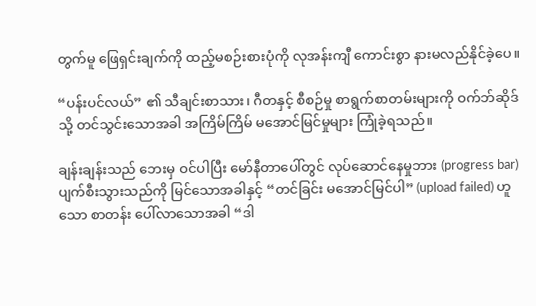တွက်မူ ဖြေရှင်းချက်ကို ထည့်မစဉ်းစားပုံကို လုအန်းကျီ ကောင်းစွာ နားမလည်နိုင်ခဲ့ပေ။

“ပန်းပင်လယ်” ၏ သီချင်းစာသား၊ ဂီတနှင့် စီစဉ်မှု စာရွက်စာတမ်းများကို ဝက်ဘ်ဆိုဒ်သို့ တင်သွင်းသောအခါ အကြိမ်ကြိမ် မအောင်မြင်မှုများ ကြုံခဲ့ရသည်။

ချန်းချန်းသည် ဘေးမှ ဝင်ပါပြီး မော်နီတာပေါ်တွင် လုပ်ဆောင်နေမှုဘား (progress bar) ပျက်စီးသွားသည်ကို မြင်သောအခါနှင့် “တင်ခြင်း မအောင်မြင်ပါ” (upload failed) ဟူသော စာတန်း ပေါ်လာသောအခါ “ဒါ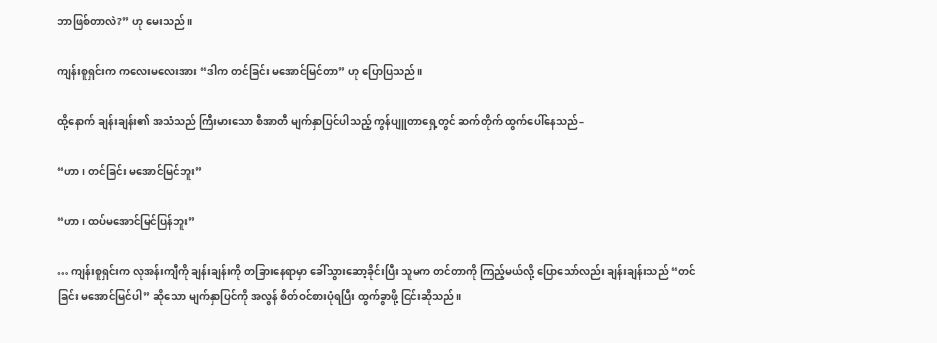ဘာဖြစ်တာလဲ?” ဟု မေးသည်။

ကျန်းစူရှင်းက ကလေးမလေးအား “ဒါက တင်ခြင်း မအောင်မြင်တာ” ဟု ပြောပြသည်။

ထို့နောက် ချန်းချန်း၏ အသံသည် ကြီးမားသော စီအာတီ မျက်နှာပြင်ပါသည့် ကွန်ပျူတာရှေ့တွင် ဆက်တိုက် ထွက်ပေါ်နေသည်–

“ဟာ၊ တင်ခြင်း မအောင်မြင်ဘူး”

“ဟာ၊ ထပ်မအောင်မြင်ပြန်ဘူး”

… ကျန်းစူရှင်းက လုအန်းကျီကို ချန်းချန်းကို တခြားနေရာမှာ ခေါ်သွားဆော့ခိုင်းပြီး သူမက တင်တာကို ကြည့်မယ်လို့ ပြောသော်လည်း ချန်းချန်းသည် “တင်ခြင်း မအောင်မြင်ပါ” ဆိုသော မျက်နှာပြင်ကို အလွန် စိတ်ဝင်စားပုံရပြီး ထွက်ခွာဖို့ ငြင်းဆိုသည်။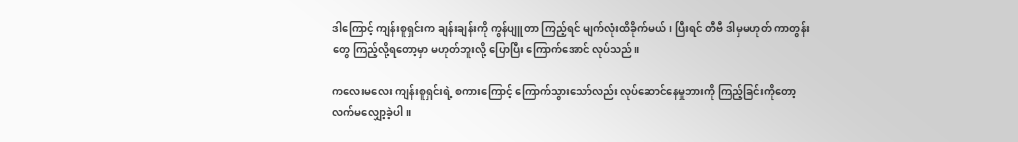ဒါကြောင့် ကျန်းစူရှင်းက ချန်းချန်းကို ကွန်ပျူတာ ကြည့်ရင် မျက်လုံးထိခိုက်မယ်၊ ပြီးရင် တီဗီ ဒါမှမဟုတ် ကာတွန်းတွေ ကြည့်လို့ရတော့မှာ မဟုတ်ဘူးလို့ ပြောပြီး ကြောက်အောင် လုပ်သည်။

ကလေးမလေး ကျန်းစူရှင်းရဲ့ စကားကြောင့် ကြောက်သွားသော်လည်း လုပ်ဆောင်နေမှုဘားကို ကြည့်ခြင်းကိုတော့ လက်မလျှော့ခဲ့ပါ။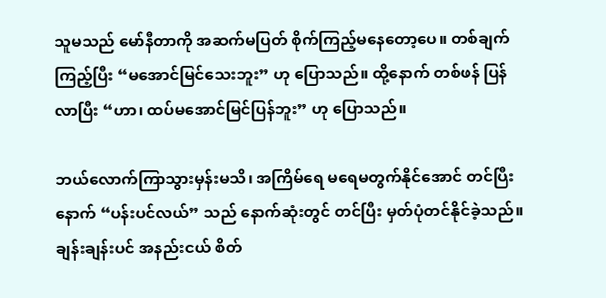သူမသည် မော်နီတာကို အဆက်မပြတ် စိုက်ကြည့်မနေတော့ပေ။ တစ်ချက်ကြည့်ပြီး “မအောင်မြင်သေးဘူး” ဟု ပြောသည်။ ထို့နောက် တစ်ဖန် ပြန်လာပြီး “ဟာ၊ ထပ်မအောင်မြင်ပြန်ဘူး” ဟု ပြောသည်။

ဘယ်လောက်ကြာသွားမှန်းမသိ၊ အကြိမ်ရေ မရေမတွက်နိုင်အောင် တင်ပြီးနောက် “ပန်းပင်လယ်” သည် နောက်ဆုံးတွင် တင်ပြီး မှတ်ပုံတင်နိုင်ခဲ့သည်။ ချန်းချန်းပင် အနည်းငယ် စိတ်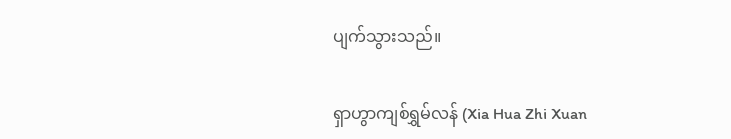ပျက်သွားသည်။

ရှာဟွာကျစ်ရွှမ်လန် (Xia Hua Zhi Xuan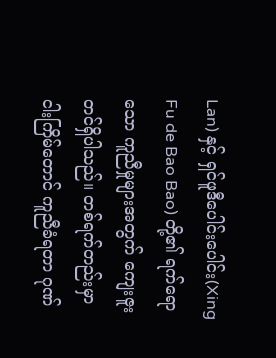Lan) နှင့် ရှင်ဖူဒီပေါင်းပေါင်း(Xing Fu de Bao Bao) တို့၏ ရက်ရောသော ကူညီမှုများအတွက် ကျေးဇူးတင်ရှိပါသည်။ တစ်ရက်တည်းမှာ ငါးကြိမ်တောင် ကူညီခံရတာ ဂုဏ်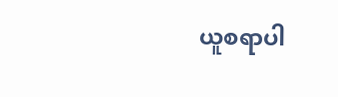ယူစရာပါ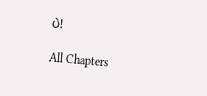ပဲ!

All Chapters